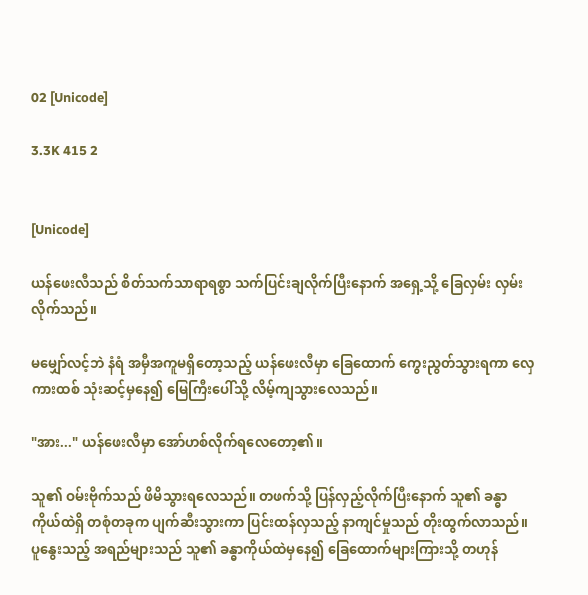02 [Unicode]

3.3K 415 2


[Unicode]

ယန်ဖေးလီသည် စိတ်သက်သာရာရစွာ သက်ပြင်းချလိုက်ပြီးနောက် အရှေ့သို့ ခြေလှမ်း လှမ်းလိုက်သည်။

မမျှော်လင့်ဘဲ နံရံ အမှီအကူမရှိတော့သည့် ယန်ဖေးလီမှာ ခြေထောက် ကွေးညွတ်သွားရကာ လှေကားထစ် သုံးဆင့်မှနေ၍ မြေကြီးပေါ်သို့ လိမ့်ကျသွားလေသည်။

"အား..." ယန်ဖေးလီမှာ အော်ဟစ်လိုက်ရလေတော့၏။

သူ၏ ဝမ်းဗိုက်သည် ဖိမိသွားရလေသည်။ တဖက်သို့ ပြန်လှည့်လိုက်ပြီးနောက် သူ၏ ခန္ဓာကိုယ်ထဲရှိ တစုံတခုက ပျက်ဆီးသွားကာ ပြင်းထန်လှသည့် နာကျင်မှုသည် တိုးထွက်လာသည်။ ပူနွေးသည့် အရည်များသည် သူ၏ ခန္ဓာကိုယ်ထဲမှနေ၍ ခြေထောက်များကြားသို့ တဟုန်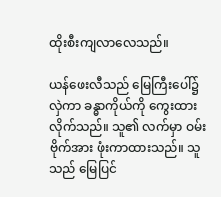ထိုးစီးကျလာလေသည်။

ယန်ဖေးလီသည် မြေကြီးပေါ်၌ လှဲကာ ခန္ဓာကိုယ်ကို ကွေးထားလိုက်သည်။ သူ၏ လက်မှာ ဝမ်းဗိုက်အား ဖုံးကာထားသည်။ သူသည် မြေပြင်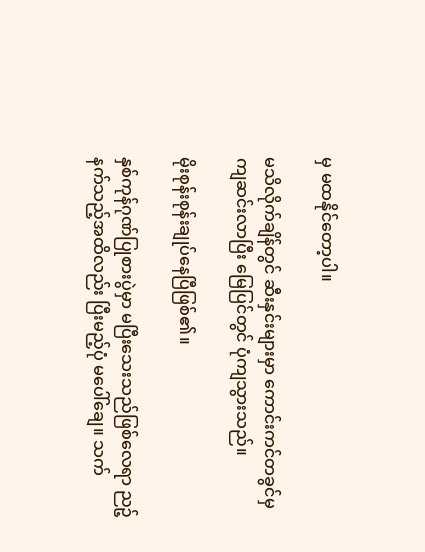မှ မထနိုင်တော့ပါ။

မသိလိုက်ချိန်တွင် ဆီးနှင်းများမှာ ကောင်းကင်တခွင်မှ ကျဆင်းလာပြီး မြေပြင်တွင် ပုံကျသွားသည်။

မိုးစုန်းစုန်းချုပ်နေပြီဖြစ်၏။

နှစ်ကုန်ဂုဏ်ပြုစားပွဲမှာ မပြီးသေးသည်ဖြစ်လေရာ ညဉ့်နက်သည့်အထိလည်း ပြီးမည့်ပုံ မပေါ်ချေ။ သက်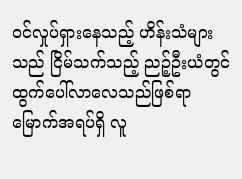ဝင်လှုပ်ရှားနေသည့် ဟိန်းသံများသည် ငြိမ်သက်သည့် ညဉ့်ဦးယံတွင် ထွက်ပေါ်လာလေသည်ဖြစ်ရာ မြောက်အရပ်ရှိ လူ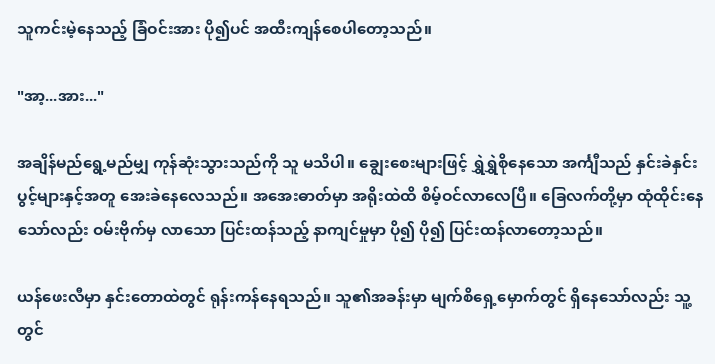သူကင်းမဲ့နေသည့် ခြံဝင်းအား ပို၍ပင် အထီးကျန်စေပါတော့သည်။

"အာ့...အား..."

အချိန်မည်ရွေ့မည်မျှ ကုန်ဆုံးသွားသည်ကို သူ မသိပါ။ ချွေးစေးများဖြင့် ရွှဲရွှဲစိုနေသော အင်္ကျီသည် နှင်းခဲနှင်းပွင့်များနှင့်အတူ အေးခဲနေလေသည်။ အအေးဓာတ်မှာ အရိုးထဲထိ စိမ့်ဝင်လာလေပြီ။ ခြေလက်တို့မှာ ထုံထိုင်းနေသော်လည်း ဝမ်းဗိုက်မှ လာသော ပြင်းထန်သည့် နာကျင်မှုမှာ ပို၍ ပို၍ ပြင်းထန်လာတော့သည်။

ယန်ဖေးလီမှာ နှင်းတောထဲတွင် ရုန်းကန်နေရသည်။ သူ၏အခန်းမှာ မျက်စိရှေ့မှောက်တွင် ရှိနေသော်လည်း သူ့တွင်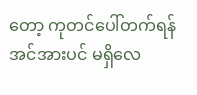တော့ ကုတင်ပေါ်တက်ရန် အင်အားပင် မရှိလေ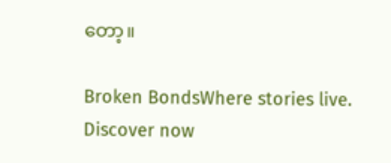တော့။

Broken BondsWhere stories live. Discover now